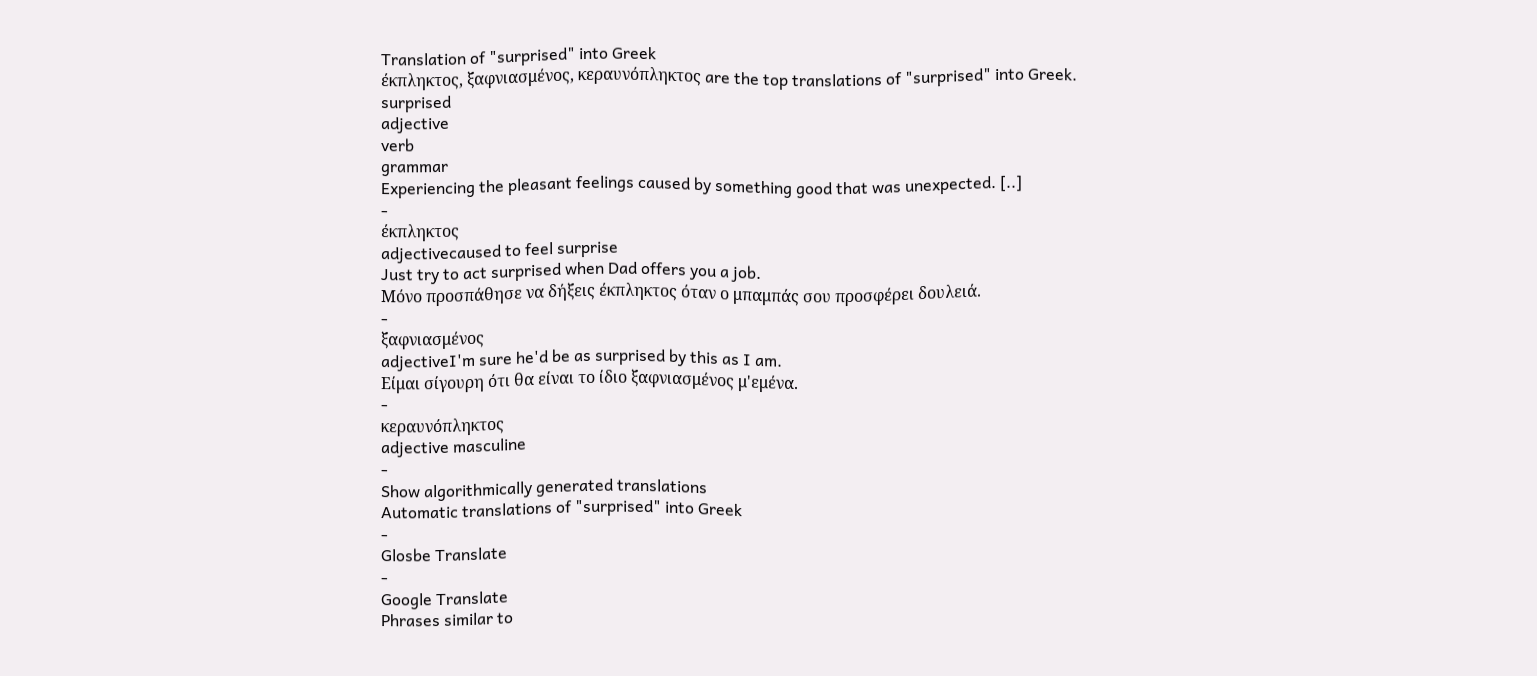Translation of "surprised" into Greek
έκπληκτος, ξαφνιασμένος, κεραυνόπληκτος are the top translations of "surprised" into Greek.
surprised
adjective
verb
grammar
Experiencing the pleasant feelings caused by something good that was unexpected. [..]
-
έκπληκτος
adjectivecaused to feel surprise
Just try to act surprised when Dad offers you a job.
Μόνο προσπάθησε να δήξεις έκπληκτος όταν ο μπαμπάς σου προσφέρει δουλειά.
-
ξαφνιασμένος
adjectiveI'm sure he'd be as surprised by this as I am.
Είμαι σίγουρη ότι θα είναι το ίδιο ξαφνιασμένος μ'εμένα.
-
κεραυνόπληκτος
adjective masculine
-
Show algorithmically generated translations
Automatic translations of "surprised" into Greek
-
Glosbe Translate
-
Google Translate
Phrases similar to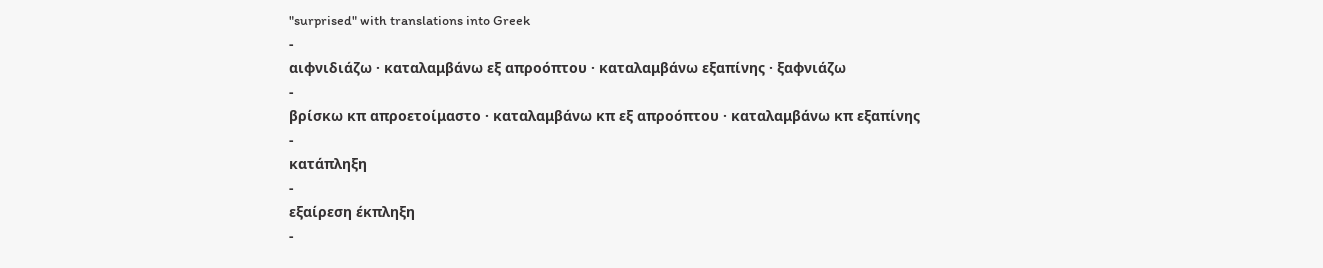"surprised" with translations into Greek
-
αιφνιδιάζω · καταλαμβάνω εξ απροόπτου · καταλαμβάνω εξαπίνης · ξαφνιάζω
-
βρίσκω κπ απροετοίμαστο · καταλαμβάνω κπ εξ απροόπτου · καταλαμβάνω κπ εξαπίνης
-
κατάπληξη
-
εξαίρεση έκπληξη
-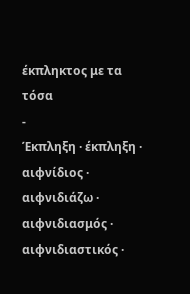έκπληκτος με τα τόσα
-
Έκπληξη · έκπληξη · αιφνίδιος · αιφνιδιάζω · αιφνιδιασμός · αιφνιδιαστικός ·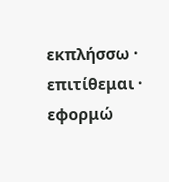εκπλήσσω · επιτίθεμαι · εφορμώ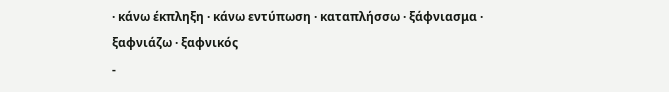· κάνω έκπληξη · κάνω εντύπωση · καταπλήσσω · ξάφνιασμα · ξαφνιάζω · ξαφνικός
-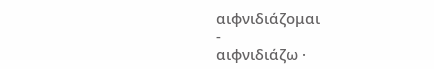αιφνιδιάζομαι
-
αιφνιδιάζω ·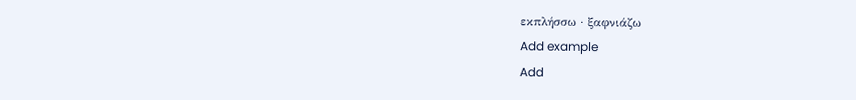εκπλήσσω · ξαφνιάζω
Add example
Add